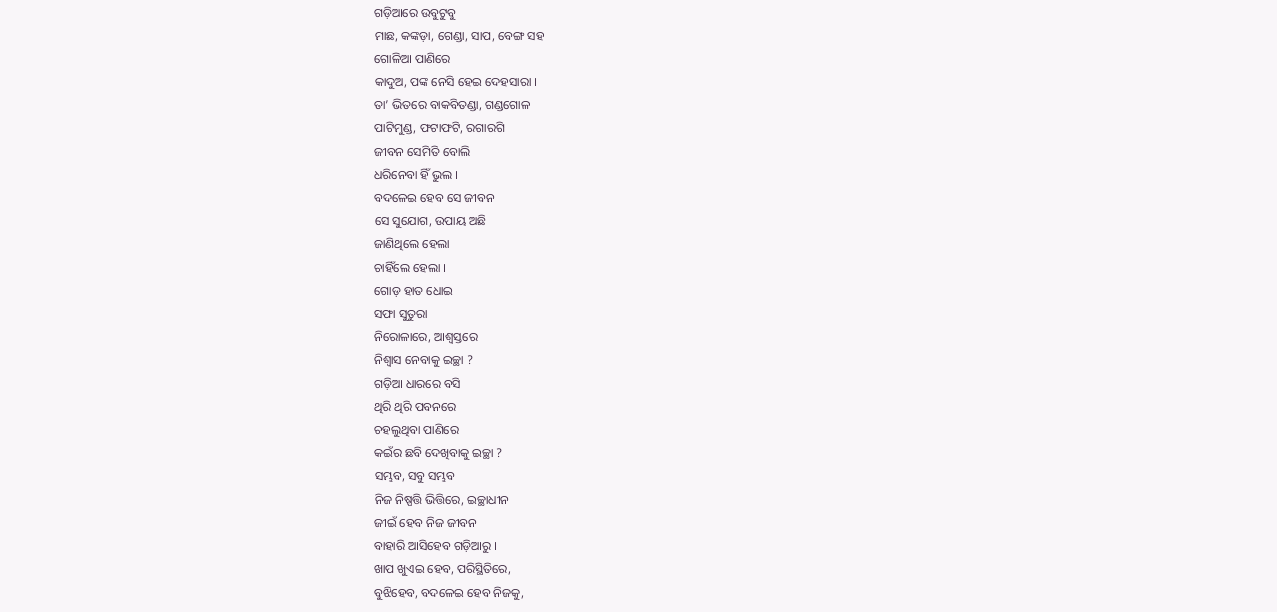ଗଡ଼ିଆରେ ଉବୁଟୁବୁ
ମାଛ, କଙ୍କଡ଼ା, ଗେଣ୍ଡା, ସାପ, ବେଙ୍ଗ ସହ
ଗୋଳିଆ ପାଣିରେ
କାଦୁଅ, ପଙ୍କ ନେସି ହେଇ ଦେହସାରା ।
ତା’ ଭିତରେ ବାକବିତଣ୍ଡା, ଗଣ୍ଡଗୋଳ
ପାଟିମୁଣ୍ଡ, ଫଟାଫଟି, ରଗାରଗି
ଜୀବନ ସେମିତି ବୋଲି
ଧରିନେବା ହିଁ ଭୁଲ ।
ବଦଳେଇ ହେବ ସେ ଜୀବନ
ସେ ସୁଯୋଗ, ଉପାୟ ଅଛି
ଜାଣିଥିଲେ ହେଲା
ଚାହିଁଲେ ହେଲା ।
ଗୋଡ଼ ହାତ ଧୋଇ
ସଫା ସୁତୁରା
ନିରୋଳାରେ, ଆଶ୍ଵସ୍ତରେ
ନିଶ୍ୱାସ ନେବାକୁ ଇଚ୍ଛା ?
ଗଡ଼ିଆ ଧାରରେ ବସି
ଥିରି ଥିରି ପବନରେ
ଚହଲୁଥିବା ପାଣିରେ
କଇଁର ଛବି ଦେଖିବାକୁ ଇଚ୍ଛା ?
ସମ୍ଭବ, ସବୁ ସମ୍ଭବ
ନିଜ ନିଷ୍ପତ୍ତି ଭିତ୍ତିରେ, ଇଚ୍ଛାଧୀନ
ଜୀଇଁ ହେବ ନିଜ ଜୀବନ
ବାହାରି ଆସିହେବ ଗଡ଼ିଆରୁ ।
ଖାପ ଖୁଏଇ ହେବ, ପରିସ୍ଥିତିରେ,
ବୁଝିହେବ, ବଦଳେଇ ହେବ ନିଜକୁ,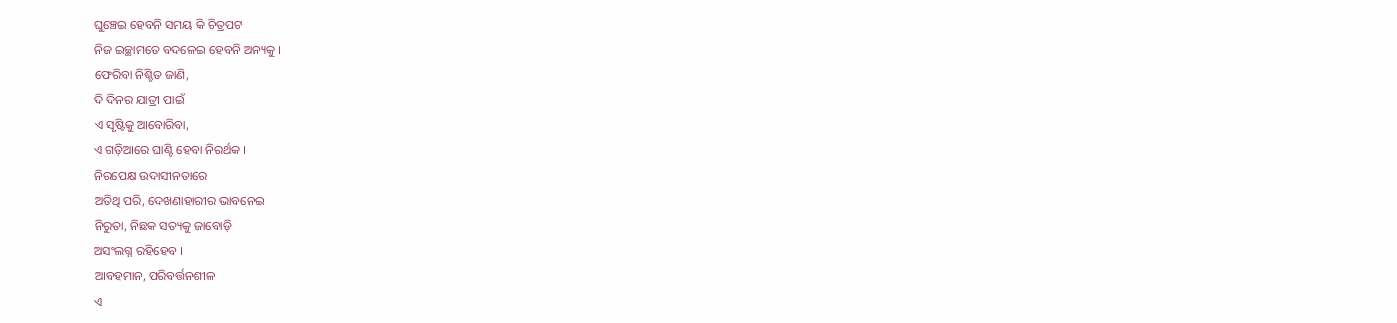ଘୁଞ୍ଚେଇ ହେବନି ସମୟ କି ଚିତ୍ରପଟ
ନିଜ ଇଚ୍ଛାମତେ ବଦଳେଇ ହେବନି ଅନ୍ୟକୁ ।
ଫେରିବା ନିଶ୍ଚିତ ଜାଣି,
ଦି ଦିନର ଯାତ୍ରୀ ପାଇଁ
ଏ ସୃଷ୍ଟିକୁ ଆବୋରିବା,
ଏ ଗଡ଼ିଆରେ ଘାଣ୍ଟି ହେବା ନିରର୍ଥକ ।
ନିରପେକ୍ଷ ଉଦାସୀନତାରେ
ଅତିଥି ପରି, ଦେଖଣାହାରୀର ଭାବନେଇ
ନିରୁତା, ନିଛକ ସତ୍ୟକୁ ଜାବୋଡ଼ି
ଅସଂଲଗ୍ନ ରହିହେବ ।
ଆବହମାନ, ପରିବର୍ତ୍ତନଶୀଳ
ଏ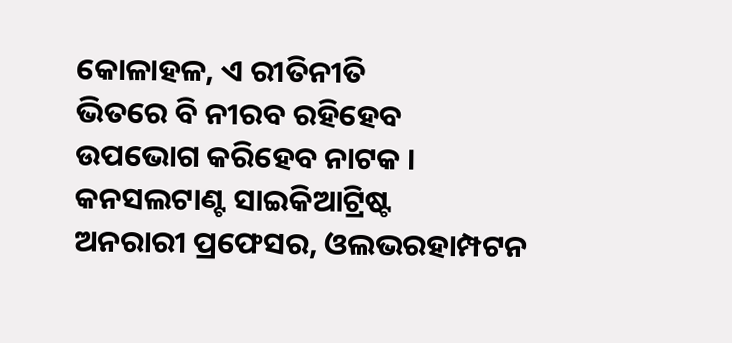କୋଳାହଳ, ଏ ରୀତିନୀତି
ଭିତରେ ବି ନୀରବ ରହିହେବ
ଉପଭୋଗ କରିହେବ ନାଟକ ।
କନସଲଟାଣ୍ଟ ସାଇକିଆଟ୍ରିଷ୍ଟ
ଅନରାରୀ ପ୍ରଫେସର, ଓଲଭରହାମ୍ପଟନ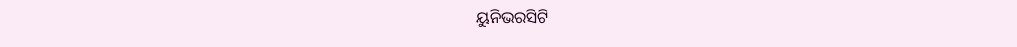ୟୁନିଭରସିଟି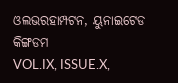ଓଲଭରହାମ୍ପଟନ, ୟୁନାଇଟେଡ କିଙ୍ଗଡମ
VOL.IX, ISSUE.X,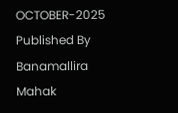OCTOBER-2025
Published By Banamallira Mahak